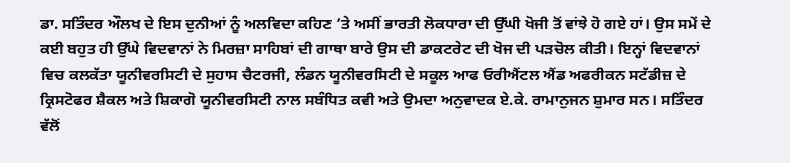ਡਾ. ਸਤਿੰਦਰ ਔਲਖ ਦੇ ਇਸ ਦੁਨੀਆਂ ਨੂੰ ਅਲਵਿਦਾ ਕਹਿਣ ’ਤੇ ਅਸੀਂ ਭਾਰਤੀ ਲੋਕਧਾਰਾ ਦੀ ਉੱਘੀ ਖੋਜੀ ਤੋਂ ਵਾਂਝੇ ਹੋ ਗਏ ਹਾਂ। ਉਸ ਸਮੇਂ ਦੇ ਕਈ ਬਹੁਤ ਹੀ ਉੱਘੇ ਵਿਦਵਾਨਾਂ ਨੇ ਮਿਰਜ਼ਾ ਸਾਹਿਬਾਂ ਦੀ ਗਾਥਾ ਬਾਰੇ ਉਸ ਦੀ ਡਾਕਟਰੇਟ ਦੀ ਖੋਜ ਦੀ ਪੜਚੋਲ ਕੀਤੀ। ਇਨ੍ਹਾਂ ਵਿਦਵਾਨਾਂ ਵਿਚ ਕਲਕੱਤਾ ਯੂਨੀਵਰਸਿਟੀ ਦੇ ਸੁਹਾਸ ਚੈਟਰਜੀ, ਲੰਡਨ ਯੂਨੀਵਰਸਿਟੀ ਦੇ ਸਕੂਲ ਆਫ ਓਰੀਐਂਟਲ ਐਂਡ ਅਫਰੀਕਨ ਸਟੱਡੀਜ਼ ਦੇ ਕ੍ਰਿਸਟੋਫਰ ਸ਼ੈਕਲ ਅਤੇ ਸ਼ਿਕਾਗੋ ਯੂਨੀਵਰਸਿਟੀ ਨਾਲ ਸਬੰਧਿਤ ਕਵੀ ਅਤੇ ਉਮਦਾ ਅਨੁਵਾਦਕ ਏ.ਕੇ. ਰਾਮਾਨੁਜਨ ਸ਼ੁਮਾਰ ਸਨ। ਸਤਿੰਦਰ ਵੱਲੋਂ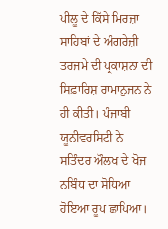ਪੀਲੂ ਦੇ ਕਿੱਸੇ ਮਿਰਜ਼ਾ ਸਾਹਿਬਾਂ ਦੇ ਅੰਗਰੇਜ਼ੀ ਤਰਜਮੇ ਦੀ ਪ੍ਰਕਾਸ਼ਨਾ ਦੀ ਸਿਫ਼ਾਰਿਸ਼ ਰਾਮਾਨੁਜਨ ਨੇ ਹੀ ਕੀਤੀ। ਪੰਜਾਬੀ ਯੂਨੀਵਰਸਿਟੀ ਨੇ ਸਤਿੰਦਰ ਔਲਖ ਦੇ ਖੋਜ ਨਬਿੰਧ ਦਾ ਸੋਧਿਆ ਹੋਇਆ ਰੂਪ ਛਾਪਿਆ।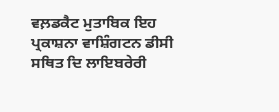ਵਲ਼ਡਕੈਟ ਮੁਤਾਬਿਕ ਇਹ ਪ੍ਰਕਾਸ਼ਨਾ ਵਾਸ਼ਿੰਗਟਨ ਡੀਸੀ ਸਥਿਤ ਦਿ ਲਾਇਬਰੇਰੀ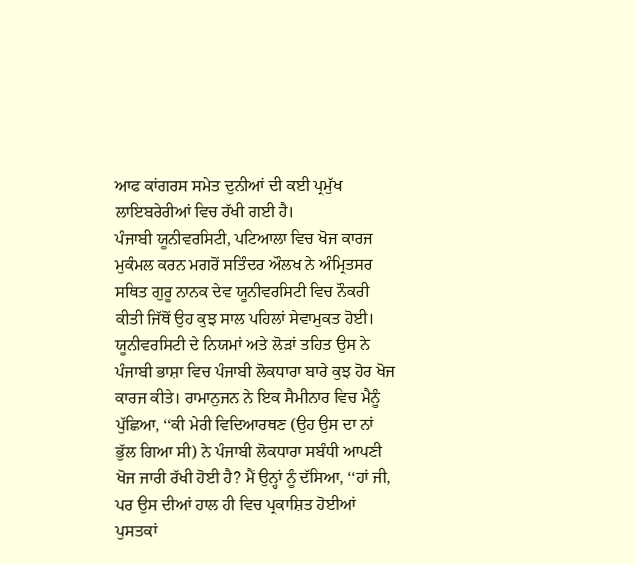ਆਫ ਕਾਂਗਰਸ ਸਮੇਤ ਦੁਨੀਆਂ ਦੀ ਕਈ ਪ੍ਰਮੁੱਖ ਲਾਇਬਰੇਰੀਆਂ ਵਿਚ ਰੱਖੀ ਗਈ ਹੈ।
ਪੰਜਾਬੀ ਯੂਨੀਵਰਸਿਟੀ, ਪਟਿਆਲਾ ਵਿਚ ਖੋਜ ਕਾਰਜ ਮੁਕੰਮਲ ਕਰਨ ਮਗਰੋਂ ਸਤਿੰਦਰ ਔਲਖ ਨੇ ਅੰਮ੍ਰਿਤਸਰ ਸਥਿਤ ਗੁਰੂ ਨਾਨਕ ਦੇਵ ਯੂਨੀਵਰਸਿਟੀ ਵਿਚ ਨੌਕਰੀ ਕੀਤੀ ਜਿੱਥੋਂ ਉਹ ਕੁਝ ਸਾਲ ਪਹਿਲਾਂ ਸੇਵਾਮੁਕਤ ਹੋਈ। ਯੂਨੀਵਰਸਿਟੀ ਦੇ ਨਿਯਮਾਂ ਅਤੇ ਲੋੜਾਂ ਤਹਿਤ ਉਸ ਨੇ ਪੰਜਾਬੀ ਭਾਸ਼ਾ ਵਿਚ ਪੰਜਾਬੀ ਲੋਕਧਾਰਾ ਬਾਰੇ ਕੁਝ ਹੋਰ ਖੋਜ ਕਾਰਜ ਕੀਤੇ। ਰਾਮਾਨੁਜਨ ਨੇ ਇਕ ਸੈਮੀਨਾਰ ਵਿਚ ਮੈਨੂੰ ਪੁੱਛਿਆ, ‘‘ਕੀ ਮੇਰੀ ਵਿਦਿਆਰਥਣ (ਉਹ ਉਸ ਦਾ ਨਾਂ ਭੁੱਲ ਗਿਆ ਸੀ) ਨੇ ਪੰਜਾਬੀ ਲੋਕਧਾਰਾ ਸਬੰਧੀ ਆਪਣੀ ਖੋਜ ਜਾਰੀ ਰੱਖੀ ਹੋਈ ਹੈ? ਮੈਂ ਉਨ੍ਹਾਂ ਨੂੰ ਦੱਸਿਆ, ‘‘ਹਾਂ ਜੀ, ਪਰ ਉਸ ਦੀਆਂ ਹਾਲ ਹੀ ਵਿਚ ਪ੍ਰਕਾਸ਼ਿਤ ਹੋਈਆਂ ਪੁਸਤਕਾਂ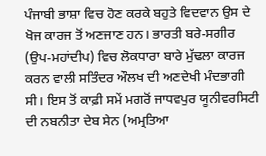ਪੰਜਾਬੀ ਭਾਸ਼ਾ ਵਿਚ ਹੋਣ ਕਰਕੇ ਬਹੁਤੇ ਵਿਦਵਾਨ ਉਸ ਦੇ ਖੋਜ ਕਾਰਜ ਤੋਂ ਅਣਜਾਣ ਹਨ। ਭਾਰਤੀ ਬਰੇ-ਸਗੀਰ (ਉਪ-ਮਹਾਂਦੀਪ) ਵਿਚ ਲੋਕਧਾਰਾ ਬਾਰੇ ਮੁੱਢਲਾ ਕਾਰਜ ਕਰਨ ਵਾਲੀ ਸਤਿੰਦਰ ਔਲਖ ਦੀ ਅਣਦੇਖੀ ਮੰਦਭਾਗੀ ਸੀ। ਇਸ ਤੋਂ ਕਾਫ਼ੀ ਸਮੇਂ ਮਗਰੋਂ ਜਾਧਵਪੁਰ ਯੂਨੀਵਰਸਿਟੀ ਦੀ ਨਬਨੀਤਾ ਦੇਬ ਸੇਨ (ਅਮ੍ਰਤਿਆ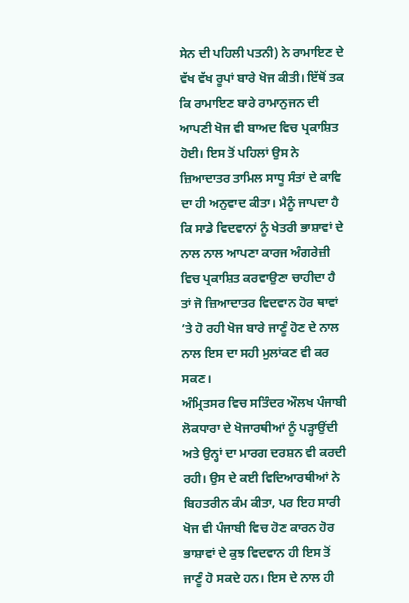ਸੇਨ ਦੀ ਪਹਿਲੀ ਪਤਨੀ) ਨੇ ਰਾਮਾਇਣ ਦੇ ਵੱਖ ਵੱਖ ਰੂਪਾਂ ਬਾਰੇ ਖੋਜ ਕੀਤੀ। ਇੱਥੋਂ ਤਕ ਕਿ ਰਾਮਾਇਣ ਬਾਰੇ ਰਾਮਾਨੁਜਨ ਦੀ ਆਪਣੀ ਖੋਜ ਵੀ ਬਾਅਦ ਵਿਚ ਪ੍ਰਕਾਸ਼ਿਤ ਹੋਈ। ਇਸ ਤੋਂ ਪਹਿਲਾਂ ਉਸ ਨੇ ਜ਼ਿਆਦਾਤਰ ਤਾਮਿਲ ਸਾਧੂ ਸੰਤਾਂ ਦੇ ਕਾਵਿ ਦਾ ਹੀ ਅਨੁਵਾਦ ਕੀਤਾ। ਮੈਨੂੰ ਜਾਪਦਾ ਹੈ ਕਿ ਸਾਡੇ ਵਿਦਵਾਨਾਂ ਨੂੰ ਖੇਤਰੀ ਭਾਸ਼ਾਵਾਂ ਦੇ ਨਾਲ ਨਾਲ ਆਪਣਾ ਕਾਰਜ ਅੰਗਰੇਜ਼ੀ ਵਿਚ ਪ੍ਰਕਾਸ਼ਿਤ ਕਰਵਾਉਣਾ ਚਾਹੀਦਾ ਹੈ ਤਾਂ ਜੋ ਜ਼ਿਆਦਾਤਰ ਵਿਦਵਾਨ ਹੋਰ ਥਾਵਾਂ ’ਤੇ ਹੋ ਰਹੀ ਖੋਜ ਬਾਰੇ ਜਾਣੂੰ ਹੋਣ ਦੇ ਨਾਲ ਨਾਲ ਇਸ ਦਾ ਸਹੀ ਮੁਲਾਂਕਣ ਵੀ ਕਰ ਸਕਣ।
ਅੰਮ੍ਰਿਤਸਰ ਵਿਚ ਸਤਿੰਦਰ ਔਲਖ ਪੰਜਾਬੀ ਲੋਕਧਾਰਾ ਦੇ ਖੋਜਾਰਥੀਆਂ ਨੂੰ ਪੜ੍ਹਾਉਂਦੀ ਅਤੇ ਉਨ੍ਹਾਂ ਦਾ ਮਾਰਗ ਦਰਸ਼ਨ ਵੀ ਕਰਦੀ ਰਹੀ। ਉਸ ਦੇ ਕਈ ਵਿਦਿਆਰਥੀਆਂ ਨੇ ਬਿਹਤਰੀਨ ਕੰਮ ਕੀਤਾ, ਪਰ ਇਹ ਸਾਰੀ ਖੋਜ ਵੀ ਪੰਜਾਬੀ ਵਿਚ ਹੋਣ ਕਾਰਨ ਹੋਰ ਭਾਸ਼ਾਵਾਂ ਦੇ ਕੁਝ ਵਿਦਵਾਨ ਹੀ ਇਸ ਤੋਂ ਜਾਣੂੰ ਹੋ ਸਕਦੇ ਹਨ। ਇਸ ਦੇ ਨਾਲ ਹੀ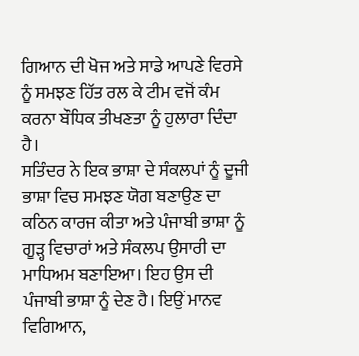ਗਿਆਨ ਦੀ ਖੋਜ ਅਤੇ ਸਾਡੇ ਆਪਣੇ ਵਿਰਸੇ ਨੂੰ ਸਮਝਣ ਹਿੱਤ ਰਲ ਕੇ ਟੀਮ ਵਜੋਂ ਕੰਮ ਕਰਨਾ ਬੌਧਿਕ ਤੀਖਣਤਾ ਨੂੰ ਹੁਲਾਰਾ ਦਿੰਦਾ ਹੈ।
ਸਤਿੰਦਰ ਨੇ ਇਕ ਭਾਸ਼ਾ ਦੇ ਸੰਕਲਪਾਂ ਨੂੰ ਦੂਜੀ ਭਾਸ਼ਾ ਵਿਚ ਸਮਝਣ ਯੋਗ ਬਣਾਉਣ ਦਾ ਕਠਿਨ ਕਾਰਜ ਕੀਤਾ ਅਤੇ ਪੰਜਾਬੀ ਭਾਸ਼ਾ ਨੂੰ ਗੂੜ੍ਹ ਵਿਚਾਰਾਂ ਅਤੇ ਸੰਕਲਪ ਉਸਾਰੀ ਦਾ ਮਾਧਿਅਮ ਬਣਾਇਆ। ਇਹ ਉਸ ਦੀ ਪੰਜਾਬੀ ਭਾਸ਼ਾ ਨੂੰ ਦੇਣ ਹੈ। ਇਉਂ ਮਾਨਵ ਵਿਗਿਆਨ,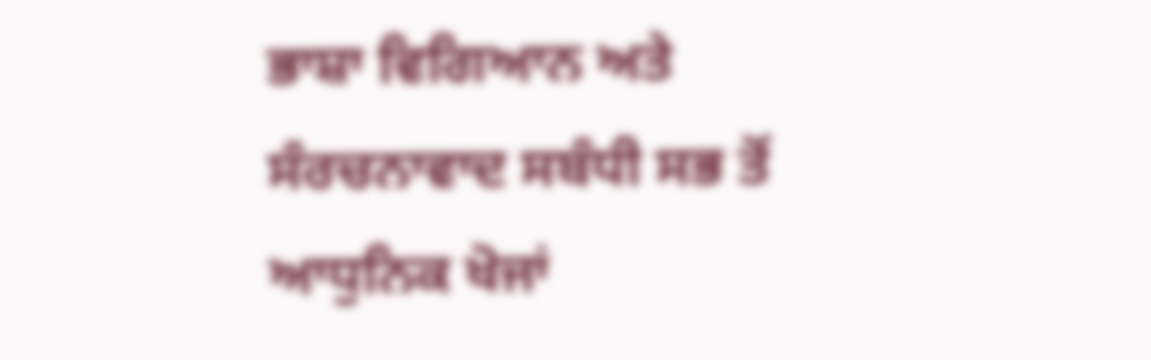ਭਾਸ਼ਾ ਵਿਗਿਆਨ ਅਤੇ ਸੰਰਚਨਾਵਾਦ ਸਬੰਧੀ ਸਭ ਤੋਂ ਆਧੁਨਿਕ ਖੋਜਾਂ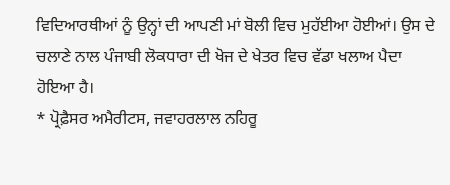ਵਿਦਿਆਰਥੀਆਂ ਨੂੰ ਉਨ੍ਹਾਂ ਦੀ ਆਪਣੀ ਮਾਂ ਬੋਲੀ ਵਿਚ ਮੁਹੱਈਆ ਹੋਈਆਂ। ਉਸ ਦੇ ਚਲਾਣੇ ਨਾਲ ਪੰਜਾਬੀ ਲੋਕਧਾਰਾ ਦੀ ਖੋਜ ਦੇ ਖੇਤਰ ਵਿਚ ਵੱਡਾ ਖਲਾਅ ਪੈਦਾ ਹੋਇਆ ਹੈ।
* ਪ੍ਰੋਫ਼ੈਸਰ ਅਮੈਰੀਟਸ, ਜਵਾਹਰਲਾਲ ਨਹਿਰੂ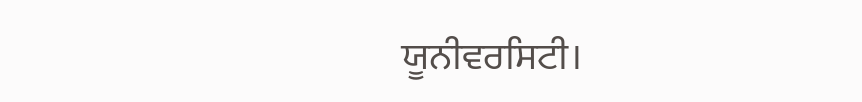ਯੂਨੀਵਰਸਿਟੀ।